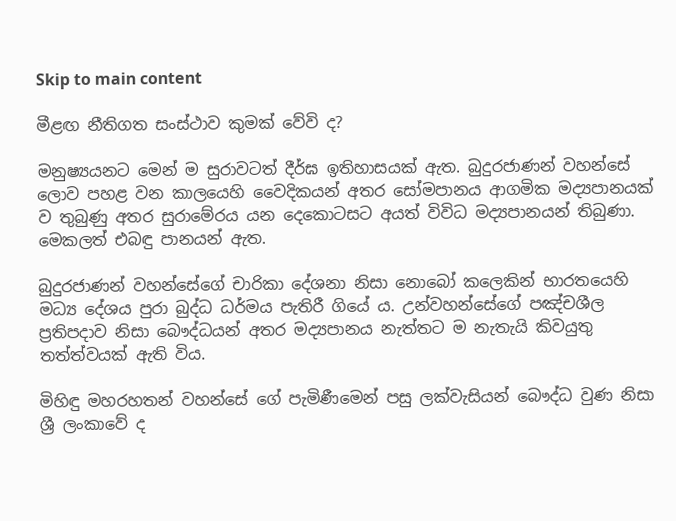Skip to main content

මීළඟ නීතිගත සංස්ථාව කුමක් වේවි ද?

මනුෂ්‍යයනට මෙන් ම සුරාවටත් දීර්ඝ ඉතිහාසයක් ඇත. බුදුරජාණන් වහන්සේ ලොව පහළ වන කාලයෙහි වෛදිකයන් අතර සෝමපානය ආගමික මද්‍යපානයක් ව තුබුණු අතර සුරාමේරය යන දෙකොටසට අයත් විවිධ මද්‍යපානයන් තිබුණා. මෙකලත් එබඳු පානයන් ඇත.

බුදුරජාණන් වහන්සේගේ චාරිකා දේශනා නිසා නොබෝ කලෙකින් භාරතයෙහි මධ්‍ය දේශය පුරා බුද්ධ ධර්මය පැතිරී ගියේ ය. උන්වහන්සේගේ පඤ්චශීල ප්‍රතිපදාව නිසා බෞද්ධයන් අතර මද්‍යපානය නැත්තට ම නැතැයි කිවයුතු තත්ත්වයක් ඇති විය.

මිහිඳු මහරහතන් වහන්සේ ගේ පැමිණීමෙන් පසු ලක්වැසියන් බෞද්ධ වුණ නිසා ශ්‍රී ලංකාවේ ද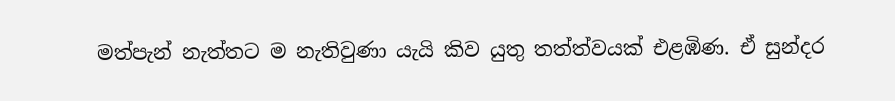මත්පැන් නැත්තට ම නැතිවුණා යැයි කිව යුතු තත්ත්වයක් එළඹිණ. ඒ සුන්දර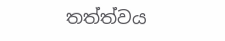තත්ත්වය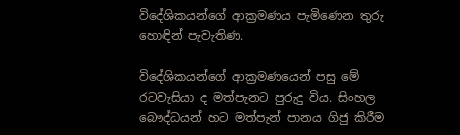විදේශිකයන්ගේ ආක්‍රමණය පැමිණෙන තුරු හොඳින් පැවැතිණ.

විදේශිකයන්ගේ ආක්‍රමණයෙන් පසු මේ රටවැසියා ද මත්පැනට පුරුදු විය. සිංහල බෞද්ධයන් හට මත්පැන් පානය ගිජු කිරීම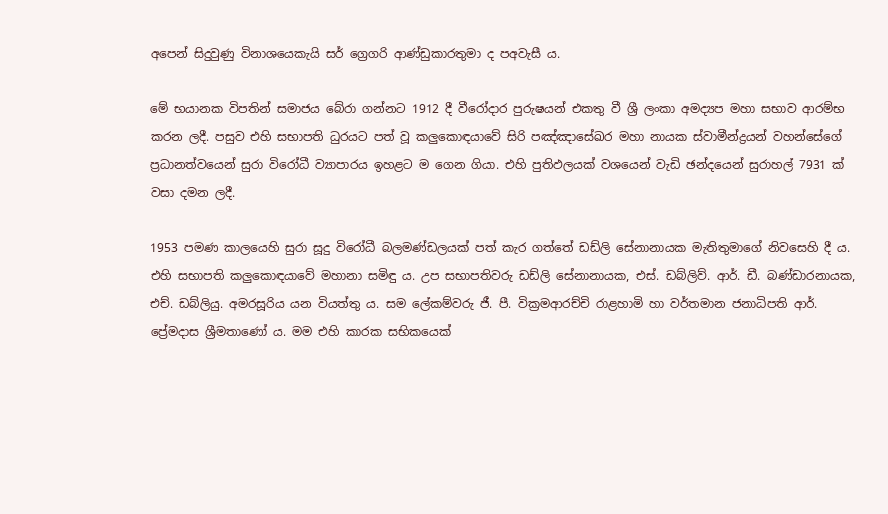අපෙන් සිදුවුණු විනාශයෙකැයි සර් ග්‍රෙගරි ආණ්ඩුකාරතුමා ද පඅවැසී ය.

මේ භයානක විපතින් සමාජය බේරා ගන්නට 1912 දී වීරෝදාර පුරුෂයන් එකතු වී ශ්‍රී ලංකා අමද්‍යප මහා සභාව ආරම්භ කරන ලදී. පසුව එහි සභාපති ධුරයට පත් වූ කලුකොඳයාවේ සිරි පඤ්ඤාසේඛර මහා නායක ස්වාමීන්ද්‍රයන් වහන්සේගේ ප්‍රධානත්වයෙන් සුරා විරෝධී ව්‍යාපාරය ඉහළට ම ගෙන ගියා. එහි පුතිඵලයක් වශයෙන් වැඩි ඡන්දයෙන් සුරාහල් 7931 ක් වසා දමන ලදී.

1953 පමණ කාලයෙහි සුරා සූදු විරෝධී බලමණ්ඩලයක් පත් කැර ගත්තේ ඩඩ්ලි සේනානායක මැතිතුමාගේ නිවසෙහි දී ය. එහි සභාපති කලුකොඳයාවේ මහානා සමිඳු ය. උප සභාපතිවරු ඩඩ්ලි සේනානායක, එස්. ඩබ්ලිව්. ආර්. ඩී. බණ්ඩාරනායක, එච්. ඩබ්ලියු. අමරසූරිය යන වියත්තු ය. සම ලේකම්වරු ජී. පී. වික්‍රමආරච්චි රාළහාමි හා වර්තමාන ජනාධිපති ආර්. ප්‍රේමදාස ශ්‍රීමතාණෝ ය. මම එහි කාරක සභිකයෙක්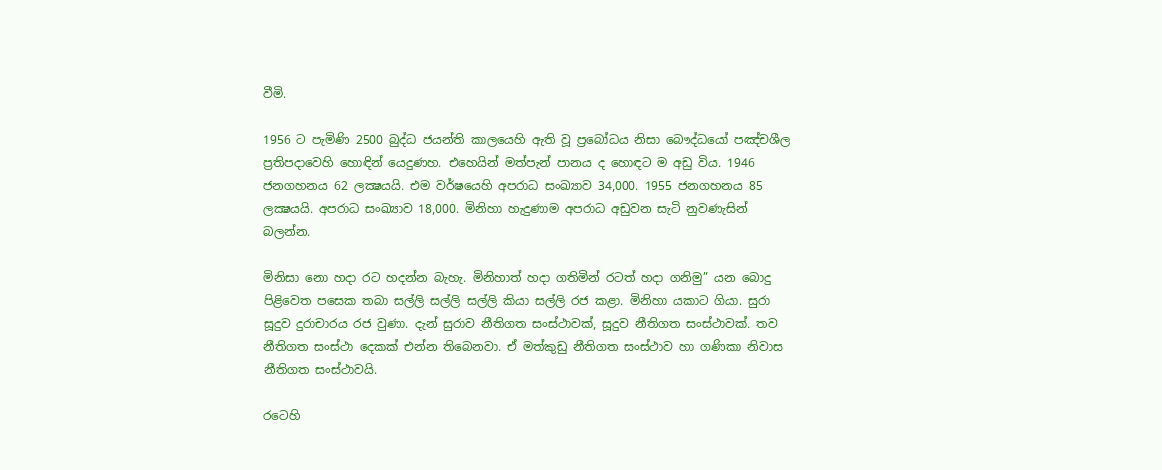වීමි.

1956 ට පැමිණි 2500 බුද්ධ ජයන්ති කාලයෙහි ඇති වූ ප්‍රබෝධය නිසා බෞද්ධයෝ පඤ්චශීල ප්‍රතිපදාවෙහි හොඳින් යෙදුණහ. එහෙයින් මත්පැන් පානය ද හොඳට ම අඩු විය. 1946 ජනගහනය 62 ලක්‍ෂයයි. එම වර්ෂයෙහි අපරාධ සංඛ්‍යාව 34,000. 1955 ජනගහනය 85 ලක්‍ෂයයි. අපරාධ සංඛ්‍යාව 18,000. මිනිහා හැදුණාම අපරාධ අඩුවන සැටි නුවණැසින් බලන්න.

මිනිසා නො හදා රට හදන්න බැහැ. මිනිහාත් හදා ගතිමින් රටත් හදා ගනිමු” යන බොදු පිළිවෙත පසෙක තබා සල්ලි සල්ලි සල්ලි කියා සල්ලි රජ කළා. මිනිහා යකාට ගියා. සුරා සූදුව දුරාචාරය රජ වුණා. දැන් සුරාව නීතිගත සංස්ථාවක්, සූදුව නීතිගත සංස්ථාවක්. තව නීතිගත සංස්ථා දෙකක් එන්න තිබෙනවා. ඒ මත්කුඩු නීතිගත සංස්ථාව හා ගණිකා නිවාස නීතිගත සංස්ථාවයි.

රටෙහි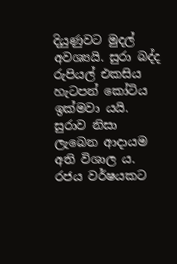දියුණුවට මුදල් අවශ්‍යයි. සුරා බද්ද රුපියල් එකසිය හැටපන් කෝටිය ඉක්මවා යයි. සුරාව නිසා ලැබෙන ආදායම අති විශාල ය. රජය වර්ෂයකට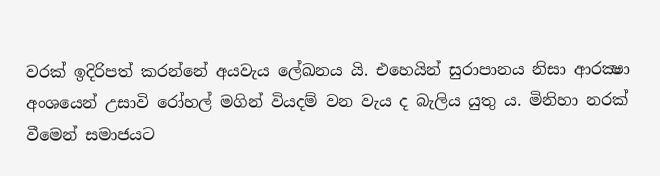වරක් ඉදිරිපත් කරන්නේ අයවැය ලේඛනය යි. එහෙයින් සුරාපානය නිසා ආරක්‍ෂා අංශයෙන් උසාවි රෝහල් මගින් වියදම් වන වැය ද බැලිය යුතු ය. මිනිහා නරක් වීමෙන් සමාජයට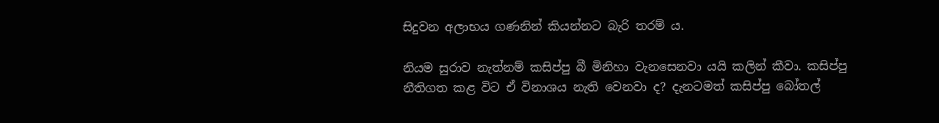සිදුවන අලාභය ගණනින් කියන්නට බැරි තරම් ය.

නියම සුරාව නැත්නම් කසිප්පු බී මිනිහා වැනසෙනවා යයි කලින් කීවා. කසිප්පු නීතිගත කළ විට ඒ විනාශය නැති වෙනවා ද? දැනටමත් කසිප්පු බෝතල්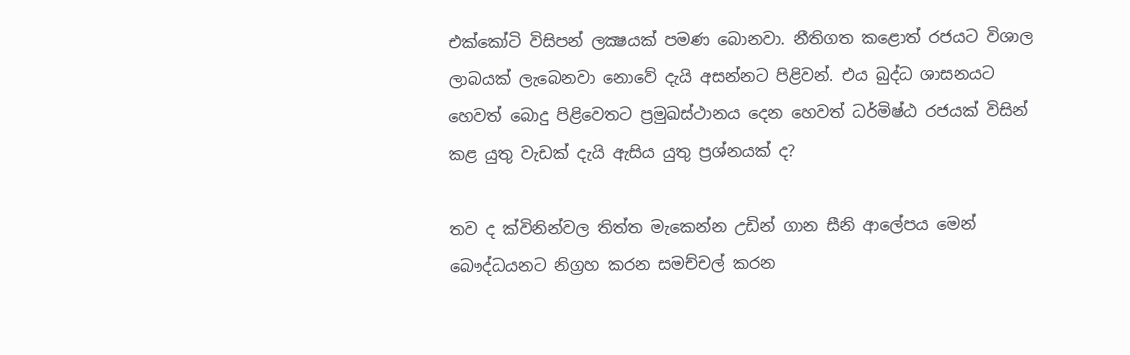එක්කෝටි විසිපන් ලක්‍ෂයක් පමණ බොනවා. නීතිගත කළොත් රජයට විශාල ලාබයක් ලැබෙනවා නොවේ දැයි අසන්නට පිළිවන්. එය බුද්ධ ශාසනයට හෙවත් බොදු පිළිවෙතට ප්‍රමුඛස්ථානය දෙන හෙවත් ධර්මිෂ්ඨ රජයක් විසින් කළ යුතු වැඩක් දැයි ඇසිය යුතු ප්‍රශ්නයක් ද?

තව ද ක්විනින්වල තිත්ත මැකෙන්න උඩින් ගාන සීනි ආලේපය මෙන් බෞද්ධයනට නිග්‍රහ කරන සමච්චල් කරන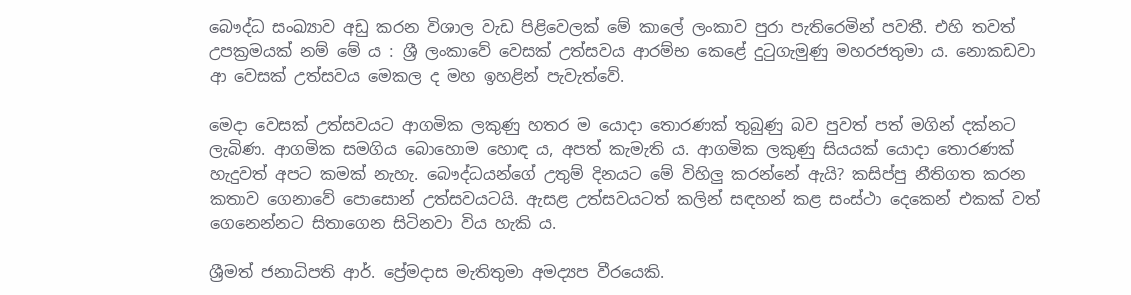බෞද්ධ සංඛ්‍යාව අඩු කරන විශාල වැඩ පිළිවෙලක් මේ කාලේ ලංකාව පුරා පැතිරෙමින් පවතී. එහි තවත් උපක්‍රමයක් නම් මේ ය : ශ්‍රී ලංකාවේ වෙසක් උත්සවය ආරම්භ කෙළේ දුටුගැමුණු මහරජතුමා ය. නොකඩවා ආ වෙසක් උත්සවය මෙකල ද මහ ඉහළින් පැවැත්වේ.

මෙදා වෙසක් උත්සවයට ආගමික ලකුණු හතර ම යොදා තොරණක් තුබුණු බව පුවත් පත් මගින් දක්නට ලැබිණ. ආගමික සමගිය බොහොම හොඳ ය, අපත් කැමැති ය. ආගමික ලකුණු සියයක් යොදා තොරණක් හැදුවත් අපට කමක් නැහැ. බෞද්ධයන්ගේ උතුම් දිනයට මේ විහිලු කරන්නේ ඇයි? කසිප්පු නීතිගත කරන කතාව ගෙනාවේ පොසොන් උත්සවයටයි. ඇසළ උත්සවයටත් කලින් සඳහන් කළ සංස්ථා දෙකෙන් එකක් වත් ගෙනෙන්නට සිතාගෙන සිටිනවා විය හැකි ය.

ශ්‍රීමත් ජනාධිපති ආර්. ප්‍රේමදාස මැතිතුමා අමද්‍යප වීරයෙකි.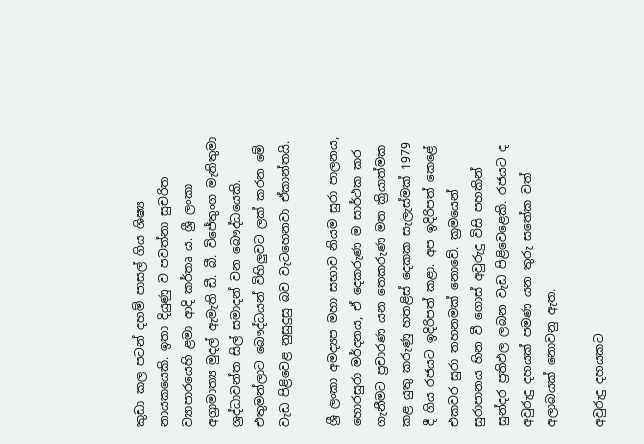කුඩා කල පටන් දහම් පාසල් ගිය ශිෂ්‍ය නායකයෙකි. ඉතා දියුණු ව පවත්නා සුචරිත ව්‍යාපාරයෙහි ළමා ආදි කර්තෘ ය. ශ්‍රී ලංකා අග්‍රාමාත්‍ය මුදල් ඇමැති ඩී. බී. විජේතුංග මැතිතුමා ශ්‍රද්ධාවන්ත සිල් සමාදන් වන බෞද්ධයෙකි. එතුමන්ලාට බෞද්ධයන් විහිලුවට ලක් කරන මේ වැඩ පිළිවෙළ නුසුදුසු බව වැටහෙනවා ඒකාන්තයි.

ශ්‍රී ලංකා අමද්‍යප මහා සභාව නියම සුරා පාලනය, හොරසුරා මර්දනය, ඒ දෙකරුණ ම සාර්ථක කර ගැනීමට ප්‍රචාරණ යන තෙකරුණ මත ක්‍රියාත්මක කළ යුතු කරුණු හතළිස් දෙකක සැලැස්මක් 1979 දී ගිය රජයට ඉදිරිපත් කළා. අප ඉදිරිපත් කෙළේ එකවර සුරා තහනමක් නොවේ. ක්‍රමයෙන් සුරාපානය හින වී ගොස් අවුරුදු විසි පහකින් සුන්දර ප්‍රතිඵල ලබන වැඩ පිළිවෙළෙකි. රජයට ද අවුරුදු දහයක් පමණ යන තුරු සතේක වත් අලාබයක් නොවනු ඇත.

අවුරුදු දහයකට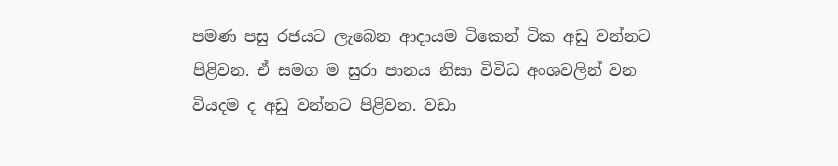පමණ පසු රජයට ලැබෙන ආදායම ටිකෙන් ටික අඩු වන්නට පිළිවන. ඒ සමග ම සුරා පානය නිසා විවිධ අංශවලින් වන වියදම ද අඩු වන්නට පිළිවන. වඩා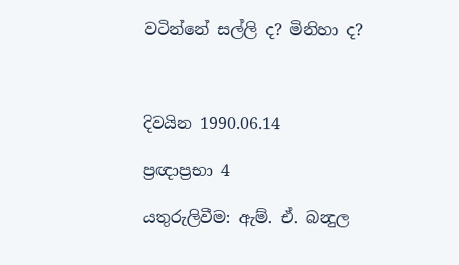වටින්නේ සල්ලි ද? මිනිහා ද?



දිවයින 1990.06.14

ප්‍රඥාප්‍රභා 4

යතුරුලිවීම: ඇම්. ඒ. බන්‍දුල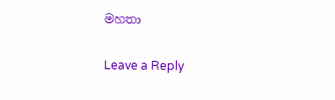මහතා

Leave a Reply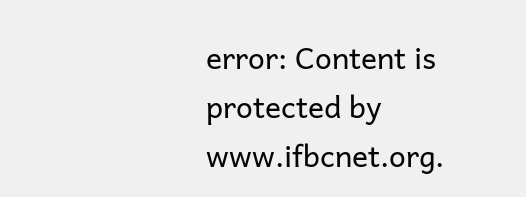error: Content is protected by www.ifbcnet.org.